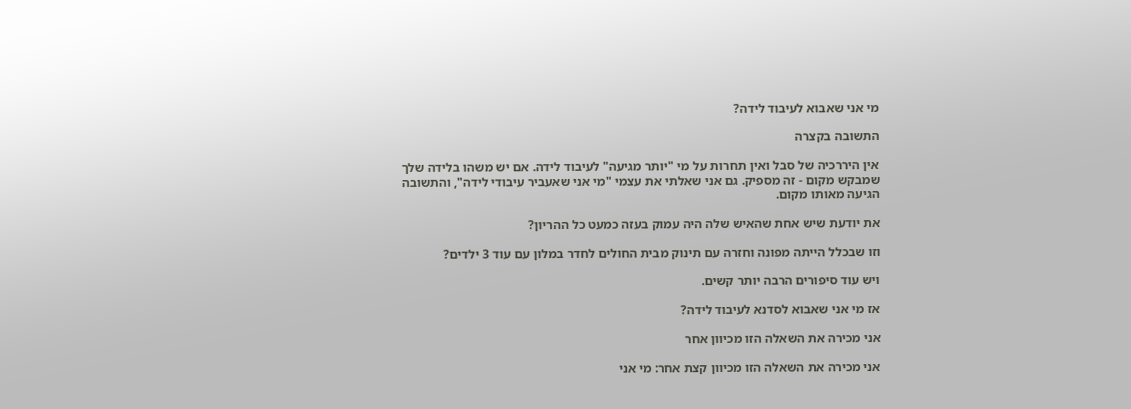מי אני שאבוא לעיבוד לידה?

התשובה בקצרה

אין היררכיה של סבל ואין תחרות על מי "יותר מגיעה" לעיבוד לידה. אם יש משהו בלידה שלך שמבקש מקום - זה מספיק. גם אני שאלתי את עצמי "מי אני שאעביר עיבודי לידה", והתשובה הגיעה מאותו מקום.

את יודעת שיש אחת שהאיש שלה היה עמוק בעזה כמעט כל ההריון?

וזו שבכלל הייתה מפונה וחזרה עם תינוק מבית החולים לחדר במלון עם עוד 3 ילדים?

ויש עוד סיפורים הרבה יותר קשים.

אז מי אני שאבוא לסדנא לעיבוד לידה?

אני מכירה את השאלה הזו מכיוון אחר

אני מכירה את השאלה הזו מכיוון קצת אחר: מי אני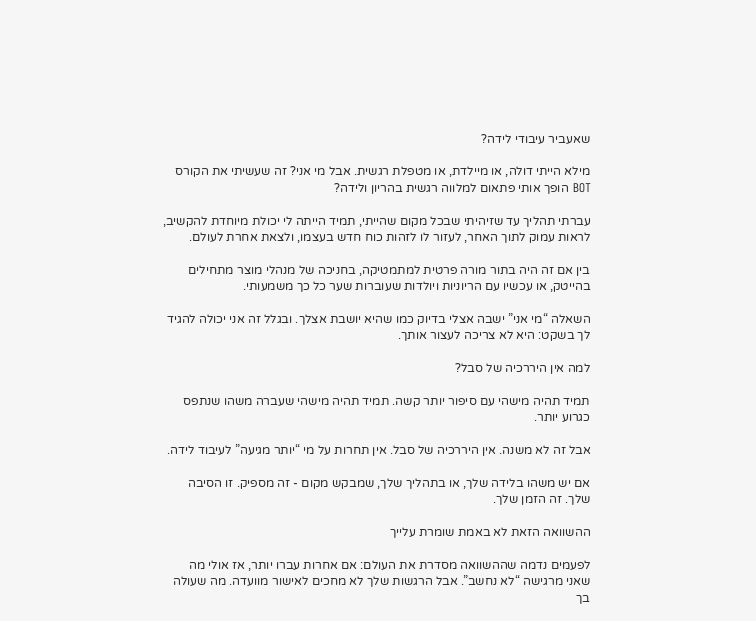שאעביר עיבודי לידה?

מילא הייתי דולה, או מיילדת, או מטפלת רגשית. אבל מי אני? זה שעשיתי את הקורס BOT הופך אותי פתאום למלווה רגשית בהריון ולידה?

עברתי תהליך עד שזיהיתי שבכל מקום שהייתי, תמיד הייתה לי יכולת מיוחדת להקשיב, לראות עמוק לתוך האחר, לעזור לו לזהות כוח חדש בעצמו, ולצאת אחרת לעולם.

בין אם זה היה בתור מורה פרטית למתמטיקה, בחניכה של מנהלי מוצר מתחילים בהייטק, או עכשיו עם הריוניות ויולדות שעוברות שער כל כך משמעותי.

השאלה “מי אני” ישבה אצלי בדיוק כמו שהיא יושבת אצלך. ובגלל זה אני יכולה להגיד לך בשקט: היא לא צריכה לעצור אותך.

למה אין היררכיה של סבל?

תמיד תהיה מישהי עם סיפור יותר קשה. תמיד תהיה מישהי שעברה משהו שנתפס כגרוע יותר.

אבל זה לא משנה. אין היררכיה של סבל. אין תחרות על מי “יותר מגיעה” לעיבוד לידה.

אם יש משהו בלידה שלך, או בתהליך שלך, שמבקש מקום - זה מספיק. זו הסיבה שלך. זה הזמן שלך.

ההשוואה הזאת לא באמת שומרת עלייך

לפעמים נדמה שההשוואה מסדרת את העולם: אם אחרות עברו יותר, אז אולי מה שאני מרגישה “לא נחשב”. אבל הרגשות שלך לא מחכים לאישור מוועדה. מה שעולה בך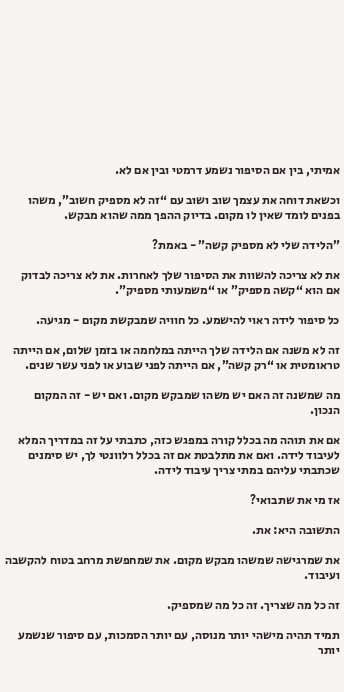אמיתי, בין אם הסיפור נשמע דרמטי ובין אם לא.

וכשאת דוחה את עצמך שוב ושוב עם “זה לא מספיק חשוב”, משהו בפנים לומד שאין לו מקום. בדיוק ההפך ממה שהוא מבקש.

”הלידה שלי לא מספיק קשה” - באמת?

את לא צריכה להשוות את הסיפור שלך לאחרות. את לא צריכה לבדוק אם הוא “קשה מספיק” או “משמעותי מספיק”.

כל סיפור לידה ראוי להישמע. כל חוויה שמבקשת מקום - מגיעה.

זה לא משנה אם הלידה שלך הייתה במלחמה או בזמן שלום, אם הייתה טראומטית או “רק קשה”, אם הייתה לפני שבוע או לפני עשר שנים.

מה שמשנה זה האם יש משהו שמבקש מקום. ואם יש - זה המקום הנכון.

אם את תוהה מה בכלל קורה במפגש כזה, כתבתי על זה במדריך המלא לעיבוד לידה. ואם את מתלבטת אם זה בכלל רלוונטי לך, יש סימנים שכתבתי עליהם במתי צריך עיבוד לידה.

אז מי את שתבואי?

התשובה היא: את.

את שמרגישה שמשהו מבקש מקום. את שמחפשת מרחב בטוח להקשבה ועיבוד.

זה כל מה שצריך. זה כל מה שמספיק.

תמיד תהיה מישהי יותר מנוסה, עם יותר הסמכות, עם סיפור שנשמע יותר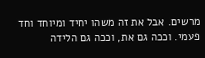מרשים. אבל את זה משהו יחיד ומיוחד וחד פעמי. וככה גם את, וככה גם הלידה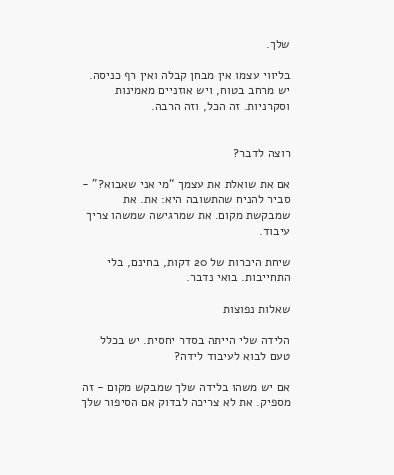שלך.

בליווי עצמו אין מבחן קבלה ואין רף כניסה. יש מרחב בטוח, ויש אוזניים מאמינות וסקרניות. זה הכל, וזה הרבה.


רוצה לדבר?

אם את שואלת את עצמך “מי אני שאבוא?” - סביר להניח שהתשובה היא: את. את שמבקשת מקום. את שמרגישה שמשהו צריך עיבוד.

שיחת היכרות של 20 דקות, בחינם, בלי התחייבות. בואי נדבר.

שאלות נפוצות

הלידה שלי הייתה בסדר יחסית. יש בכלל טעם לבוא לעיבוד לידה?

אם יש משהו בלידה שלך שמבקש מקום - זה מספיק. את לא צריכה לבדוק אם הסיפור שלך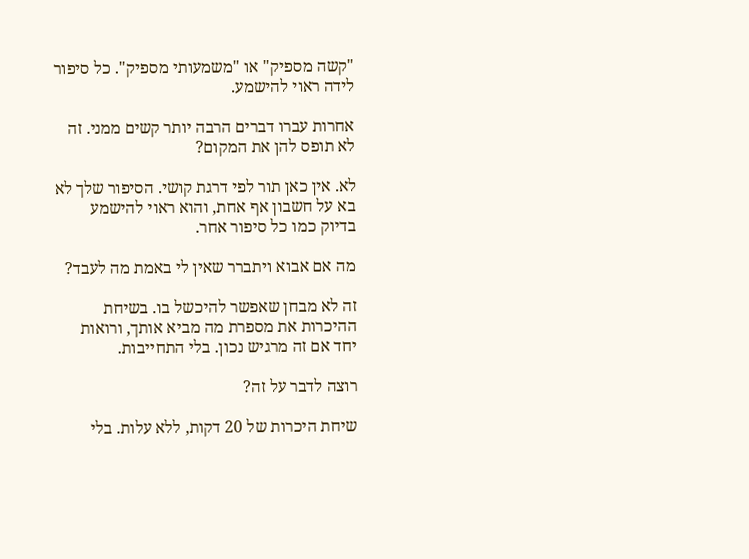"קשה מספיק" או "משמעותי מספיק". כל סיפור לידה ראוי להישמע.

אחרות עברו דברים הרבה יותר קשים ממני. זה לא תופס להן את המקום?

לא. אין כאן תור לפי דרגת קושי. הסיפור שלך לא בא על חשבון אף אחת, והוא ראוי להישמע בדיוק כמו כל סיפור אחר.

מה אם אבוא ויתברר שאין לי באמת מה לעבד?

זה לא מבחן שאפשר להיכשל בו. בשיחת ההיכרות את מספרת מה מביא אותך, ורואות יחד אם זה מרגיש נכון. בלי התחייבות.

רוצה לדבר על זה?

שיחת היכרות של 20 דקות, ללא עלות. בלי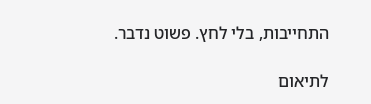התחייבות, בלי לחץ. פשוט נדבר.

לתיאום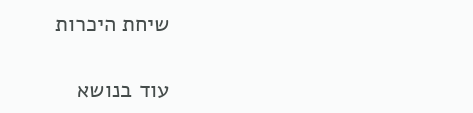שיחת היכרות

עוד בנושא